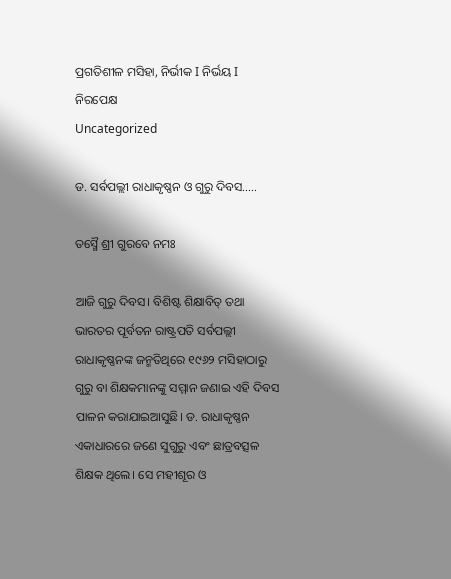ପ୍ରଗତିଶୀଳ ମସିହା, ନିର୍ଭୀକ I ନିର୍ଭୟ I ନିରପେକ୍ଷ
Uncategorized

ଡ. ସର୍ବପଲ୍ଲୀ ରାଧାକୃଷ୍ଣନ ଓ ଗୁରୁ ଦିବସ…..

ତସ୍ମୈ ଶ୍ରୀ ଗୁରବେ ନମଃ

ଆଜି ଗୁରୁ ଦିବସ। ବିଶିଷ୍ଟ ଶିକ୍ଷାବିତ୍ ତଥା ଭାରତର ପୂର୍ବତନ ରାଷ୍ଟ୍ରପତି ସର୍ବପଲ୍ଲୀ ରାଧାକୃଷ୍ଣନଙ୍କ ଜନ୍ମତିଥିରେ ୧୯୬୨ ମସିହାଠାରୁ ଗୁରୁ ବା ଶିକ୍ଷକମାନଙ୍କୁ ସମ୍ମାନ ଜଣାଇ ଏହି ଦିବସ ପାଳନ କରାଯାଇଆସୁଛି। ଡ. ରାଧାକୃଷ୍ଣନ ଏକାଧାରରେ ଜଣେ ସୁଗୁରୁ ଏବଂ ଛାତ୍ରବତ୍ସଳ ଶିକ୍ଷକ ଥିଲେ। ସେ ମହୀଶୂର ଓ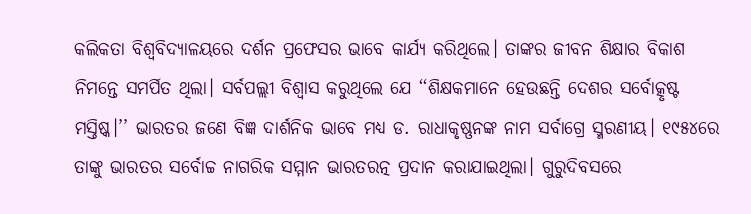କଲିକତା ବିଶ୍ବବିଦ୍ୟାଳୟରେ ଦର୍ଶନ ପ୍ରଫେସର ଭାବେ କାର୍ଯ୍ୟ କରିଥିଲେ। ତାଙ୍କର ଜୀବନ ଶିକ୍ଷାର ବିକାଶ ନିମନ୍ତେ ସମର୍ପିତ ଥିଲା। ସର୍ବପଲ୍ଲୀ ବିଶ୍ବାସ କରୁଥିଲେ ଯେ ‘‘ଶିକ୍ଷକମାନେ ହେଉଛନ୍ତି ଦେଶର ସର୍ବୋତ୍କୃଷ୍ଟ ମସ୍ତିଷ୍କ।’’ ଭାରତର ଜଣେ ବିଜ୍ଞ ଦାର୍ଶନିକ ଭାବେ ମଧ୍ୟ ଡ. ରାଧାକୃଷ୍ଣନଙ୍କ ନାମ ସର୍ବାଗ୍ରେ ସ୍ମରଣୀୟ। ୧୯୫୪ରେ ତାଙ୍କୁ ଭାରତର ସର୍ବୋଚ୍ଚ ନାଗରିକ ସମ୍ମାନ ଭାରତରତ୍ନ ପ୍ରଦାନ କରାଯାଇଥିଲା। ଗୁରୁଦିବସରେ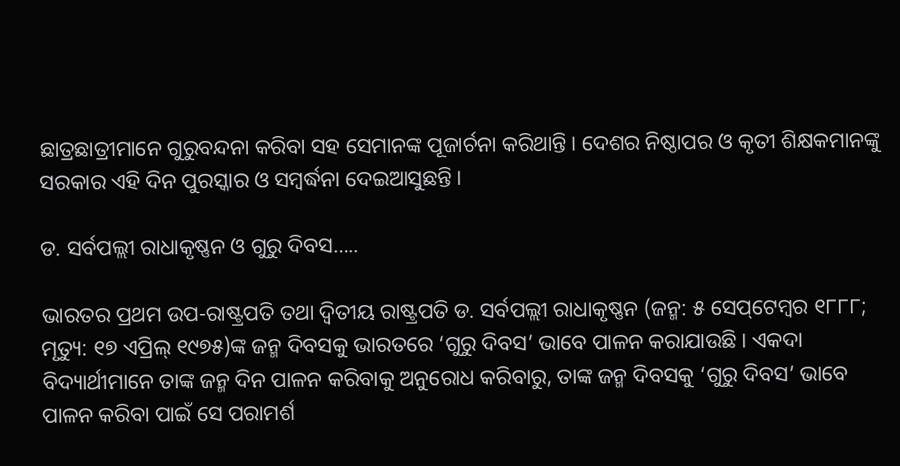ଛାତ୍ରଛାତ୍ରୀମାନେ ଗୁରୁବନ୍ଦନା କରିବା ସହ ସେମାନଙ୍କ ପୂଜାର୍ଚନା କରିଥାନ୍ତି। ଦେଶର ନିଷ୍ଠାପର ଓ କୃତୀ ଶିକ୍ଷକମାନଙ୍କୁ ସରକାର ଏହି ଦିନ ପୁରସ୍କାର ଓ ସମ୍ବର୍ଦ୍ଧନା ଦେଇଆସୁଛନ୍ତି।

ଡ. ସର୍ବପଲ୍ଲୀ ରାଧାକୃଷ୍ଣନ ଓ ଗୁରୁ ଦିବସ…..

ଭାରତର ପ୍ରଥମ ଉପ-ରାଷ୍ଟ୍ରପତି ତଥା ଦ୍ବିତୀୟ ରାଷ୍ଟ୍ରପତି ଡ. ସର୍ବପଲ୍ଲୀ ରାଧାକୃଷ୍ଣନ (ଜନ୍ମ: ୫ ସେପ୍‌ଟେମ୍ବର ୧୮୮୮; ମୃତ୍ୟୁ: ୧୭ ଏପ୍ରିଲ୍‌ ୧୯୭୫)ଙ୍କ ଜନ୍ମ ଦିବସକୁ ଭାରତରେ ‘ଗୁରୁ ଦିବସ’ ଭାବେ ପାଳନ କରାଯାଉଛି। ଏକଦା ବିଦ୍ୟାର୍ଥୀମାନେ ତାଙ୍କ ଜନ୍ମ ଦିନ ପାଳନ କରିବାକୁ ଅନୁରୋଧ କରିବାରୁ, ତାଙ୍କ ଜନ୍ମ ଦିବସକୁ ‘ଗୁରୁ ଦିବସ’ ଭାବେ ପାଳନ କରିବା ପାଇଁ ସେ ପରାମର୍ଶ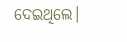ଦେଇଥିଲେ।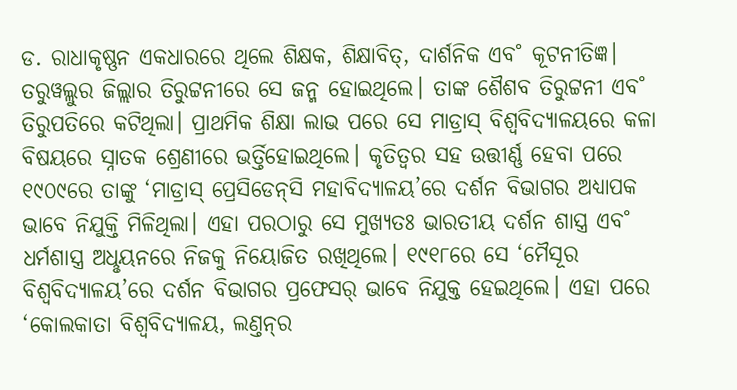ଡ. ରାଧାକୃଷ୍ଣନ ଏକଧାରରେ ଥିଲେ ଶିକ୍ଷକ, ଶିକ୍ଷାବିତ୍‌, ଦାର୍ଶନିକ ଏବ˚ କୂଟନୀତିଜ୍ଞ। ତରୁୱଲ୍ଲୁର ଜିଲ୍ଲାର ତିରୁଟ୍ଟନୀରେ ସେ ଜନ୍ମ ହୋଇଥିଲେ। ତାଙ୍କ ଶୈଶବ ତିରୁଟ୍ଟନୀ ଏବ˚ ତିରୁପତିରେ କଟିଥିଲା। ପ୍ରାଥମିକ ଶିକ୍ଷା ଲାଭ ପରେ ସେ ମାଡ୍ରାସ୍‌ ବିଶ୍ବବିଦ୍ୟାଳୟରେ କଳା ବିଷୟରେ ସ୍ନାତକ ଶ୍ରେଣୀରେ ଭର୍ତ୍ତିହୋଇଥିଲେ। କୃତିତ୍ବର ସହ ଉତ୍ତୀର୍ଣ୍ଣ ହେବା ପରେ ୧୯୦୯ରେ ତାଙ୍କୁ ‘ମାଡ୍ରାସ୍‌ ପ୍ରେସିଡେନ୍‌ସି ମହାବିଦ୍ୟାଳୟ’ରେ ଦର୍ଶନ ବିଭାଗର ଅଧ୍ୟାପକ ଭାବେ ନିଯୁକ୍ତି ମିଳିଥିଲା। ଏହା ପରଠାରୁ ସେ ମୁଖ୍ୟତଃ ଭାରତୀୟ ଦର୍ଶନ ଶାସ୍ତ୍ର ଏବ˚ ଧର୍ମଶାସ୍ତ୍ର ଅଧୢୟନରେ ନିଜକୁ ନିୟୋଜିତ ରଖିଥିଲେ। ୧୯୧୮ରେ ସେ ‘ମୈସୂର ବିଶ୍ବବିଦ୍ୟାଳୟ’ରେ ଦର୍ଶନ ବିଭାଗର ପ୍ରଫେସର‌୍‌ ଭାବେ ନିଯୁକ୍ତ ହେଇଥିଲେ। ଏହା ପରେ ‘କୋଲକାତା ବିଶ୍ବବିଦ୍ୟାଳୟ, ଲଣ୍ତନ୍‌ର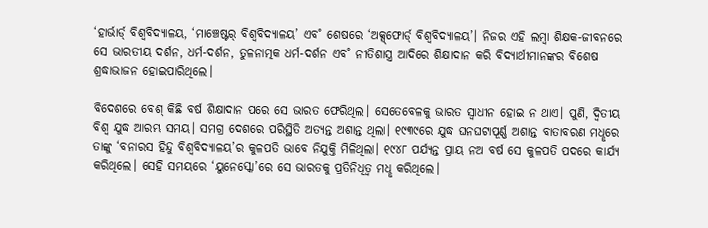‘ହାର୍ଭାର୍ଡ‌୍‌ ବିଶ୍ବବିଦ୍ୟାଳୟ, ‘ମାଞ୍ଚେଷ୍ଟର‌୍‌ ବିଶ୍ବବିଦ୍ୟାଳୟ’ ଏବ˚ ଶେଷରେ ‘ଅକ୍ସ୍‌ଫୋର୍ଡ‌୍‌ ବିଶ୍ବବିଦ୍ୟାଳୟ’। ନିଜର ଏହି ଲମ୍ବା ଶିକ୍ଷକ-ଜୀବନରେ ସେ ଭାରତୀୟ ଦର୍ଶନ, ଧର୍ମ-ଦର୍ଶନ, ତୁଳନାତ୍ମକ ଧର୍ମ-ଦର୍ଶନ ଏବ˚ ନୀତିଶାସ୍ତ୍ର ଆଦିରେ ଶିକ୍ଷାଦାନ କରି ବିଦ୍ୟାର୍ଥୀମାନଙ୍କର ବିଶେଷ ଶ୍ରଦ୍ଧାଭାଜନ ହୋଇପାରିଥିଲେ।

ବିଦେଶରେ ବେଶ୍‌ କିଛି ବର୍ଷ ଶିକ୍ଷାଦାନ ପରେ ସେ ଭାରତ ଫେରିଥିଲ। ସେତେବେଳକୁ ଭାରତ ସ୍ବାଧୀନ ହୋଇ ନ ଥାଏ। ପୁଣି, ଦ୍ବିତୀୟ ବିଶ୍ବ ଯୁଦ୍ଧ ଆରମ୍ଭ ସମୟ। ସମଗ୍ର ଦେଶରେ ପରିସ୍ଥିତି ଅତ୍ୟନ୍ତ ଅଶାନ୍ତ ଥିଲା। ୧୯୩୯ରେ ଯୁଦ୍ଧ ଘନଘଟାପୂର୍ଣ୍ଣ ଅଶାନ୍ତ ବାତାବରଣ ମଧୢରେ ତାଙ୍କୁ ‘ବନାରସ ହିନ୍ଦୁ ବିଶ୍ବବିଦ୍ୟାଳୟ’ର କୁଳପତି ଭାବେ ନିଯୁକ୍ତି ମିଳିଥିଲା। ୧୯୪୮ ପର୍ଯ୍ୟନ୍ତ ପ୍ରାୟ ନଅ ବର୍ଷ ସେ କୁଳପତି ପଦରେ କାର୍ଯ୍ୟ କରିଥିଲେ। ସେହି ସମୟରେ ‘ୟୁନେସ୍କୋ’ରେ ସେ ଭାରତକୁ ପ୍ରତିନିଧିତ୍ବ ମଧୢ କରିଥିଲେ।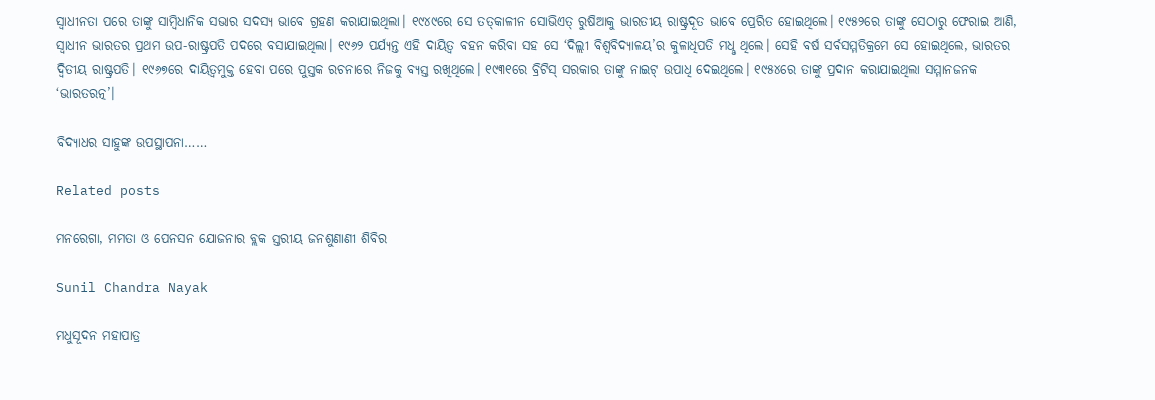ସ୍ବାଧୀନତା ପରେ ତାଙ୍କୁ ସାମ୍ବିଧାନିକ ସଭାର ସଦସ୍ୟ ଭାବେ ଗ୍ରହଣ କରାଯାଇଥିଲା। ୧୯୪୯ରେ ସେ ତତ୍‌କାଳୀନ ସୋଭିଏତ୍‌ ରୁଷିଆକୁ ଭାରତୀୟ ରାଷ୍ଟ୍ରଦୂତ ଭାବେ ପ୍ରେରିତ ହୋଇଥିଲେ। ୧୯୫୨ରେ ତାଙ୍କୁ ସେଠାରୁ ଫେରାଇ ଆଣି, ସ୍ବାଧୀନ ଭାରତର ପ୍ରଥମ ଉପ-ରାଷ୍ଟ୍ରପତି ପଦରେ ବସାଯାଇଥିଲା। ୧୯୬୨ ପର୍ଯ୍ୟନ୍ତ ଏହି ଦାୟିତ୍ବ ବହନ କରିବା ସହ ସେ ‘ଦିଲ୍ଲୀ ବିଶ୍ବବିଦ୍ୟାଳୟ’ର କୁଳାଧିପତି ମଧୢ ଥିଲେ। ସେହି ବର୍ଷ ସର୍ବସମ୍ମତିକ୍ରମେ ସେ ହୋଇଥିଲେ, ଭାରତର ଦ୍ବିତୀୟ ରାଷ୍ଟ୍ରପତି। ୧୯୬୭ରେ ଦାୟିତ୍ବମୁକ୍ତ ହେବା ପରେ ପୁସ୍ତକ ରଚନାରେ ନିଜକୁ ବ୍ୟସ୍ତ ରଖିଥିଲେ। ୧୯୩୧ରେ ବ୍ରିଟିସ୍‌ ସରକାର ତାଙ୍କୁ ନାଇଟ୍‌ ଉପାଧି ଦେଇଥିଲେ। ୧୯୫୪ରେ ତାଙ୍କୁ ପ୍ରଦାନ କରାଯାଇଥିଲା ସମ୍ମାନଜନକ ‘ଭାରତରତ୍ନ’।

ବିଦ୍ୟାଧର ସାହୁଙ୍କ ଉପସ୍ଥାପନା……

Related posts

ମନରେଗା, ମମତା ଓ ପେନସନ ଯୋଜନାର ବ୍ଲକ ସ୍ତରୀୟ ଜନଶୁଣାଣୀ ଶିବିର

Sunil Chandra Nayak

ମଧୁସୂଦନ ମହାପାତ୍ର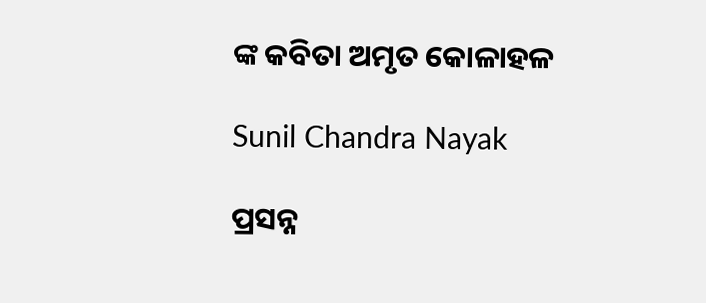ଙ୍କ କବିତା ଅମୃତ କୋଳାହଳ

Sunil Chandra Nayak

ପ୍ରସନ୍ନ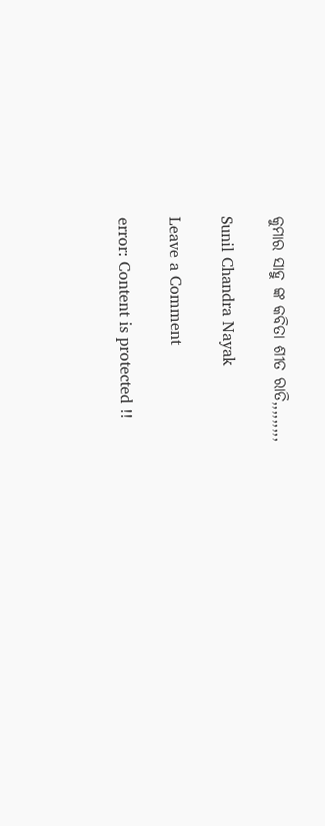କୁମାର ସାହୁ ଙ୍କ କବିତା ଶୀତ ରାତି,,,,,,,,,

Sunil Chandra Nayak

Leave a Comment

error: Content is protected !!